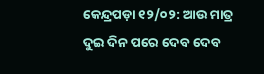କେନ୍ଦ୍ରପଡ଼ା ୧୨/୦୨: ଆଉ ମାତ୍ର ଦୁଇ ଦିନ ପରେ ଦେବ ଦେବ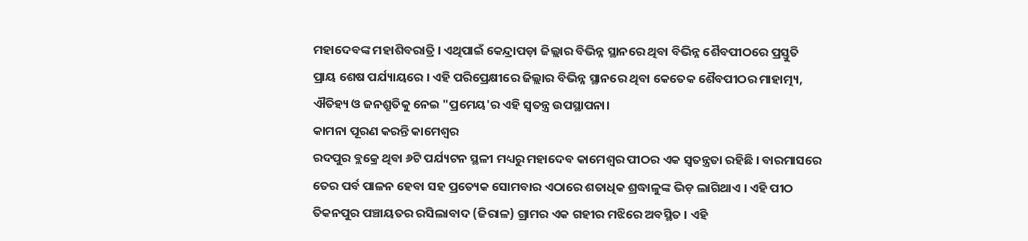ମହାଦେବଙ୍କ ମହାଶିବରାତ୍ରି । ଏଥିପାଇଁ କେନ୍ଦ୍ରାପଡ଼ା ଜିଲ୍ଲାର ବିଭିନ୍ନ ସ୍ଥାନରେ ଥିବା ବିଭିନ୍ନ ଶୈବପୀଠରେ ପ୍ରସ୍ତୁତି ପ୍ରାୟ ଶେଷ ପର୍ଯ୍ୟାୟରେ । ଏହି ପରିପ୍ରେକ୍ଷୀରେ ଜିଲ୍ଲାର ବିଭିନ୍ନ ସ୍ଥାନରେ ଥିବା କେତେକ ଶୈବପୀଠର ମାହାତ୍ମ୍ୟ, ଐତିହ୍ୟ ଓ ଜନଶ୍ରୁତିକୁ ନେଇ "ପ୍ରମେୟ'ର ଏହି ସ୍ୱତନ୍ତ୍ର ଉପସ୍ଥାପନା।
କାମନା ପୂରଣ କରନ୍ତି କାମେଶ୍ୱର
ରଦପୁର ବ୍ଲକ୍ରେ ଥିବା ୬ଟି ପର୍ଯ୍ୟଟନ ସ୍ଥଳୀ ମଧ୍ୟରୁ ମହାଦେବ କାମେଶ୍ୱର ପୀଠର ଏକ ସ୍ୱତନ୍ତ୍ରତା ରହିଛି । ବାରମାସରେ ତେର ପର୍ବ ପାଳନ ହେବା ସହ ପ୍ରତ୍ୟେକ ସୋମବାର ଏଠାରେ ଶତାଧିକ ଶ୍ରଦ୍ଧାଳୁଙ୍କ ଭିଡ଼ ଲାଗିଥାଏ । ଏହି ପୀଠ ତିକନପୁର ପଞ୍ଚାୟତର ରସିଲାବାଦ (ଜିରାଳ) ଗ୍ରାମର ଏକ ଗହୀର ମଝିରେ ଅବସ୍ଥିତ । ଏହି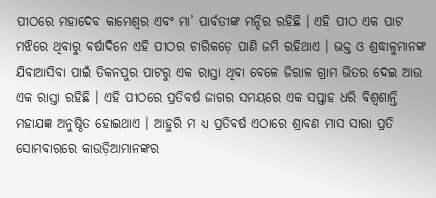ପୀଠରେ ମହାଦେବ କାମେଶ୍ୱର ଏବଂ ମା’ ପାର୍ବତୀଙ୍କ ମନ୍ଦିର ରହିଛି । ଏହି ପୀଠ ଏକ ପାଟ ମଝିରେ ଥିବାରୁ ବର୍ଷାଦିନେ ଏହି ପୀଠର ଚାରିକଡ଼େ ପାଣି ଜମି ରହିଥାଏ । ଭକ୍ତ ଓ ଶ୍ରଦ୍ଧାଳୁମାନଙ୍କ ଯିବାଆସିବା ପାଇଁ ତିକନପୁର ପାଟରୁ ଏକ ରାସ୍ତା ଥିବା ବେଳେ ଜିରାଳ ଗ୍ରାମ ଭିତର ଦେଇ ଆଉ ଏକ ରାସ୍ତା ରହିଛି । ଏହି ପୀଠରେ ପ୍ରତିବର୍ଷ ଜାଗର ସମୟରେ ଏକ ସପ୍ତାହ ଧରି ବିଶ୍ୱଶାନ୍ତି ମହାଯଜ୍ଞ ଅନୁଷ୍ଠିତ ହୋଇଥାଏ । ଆହୁରି ମ ଧ୍ୟ ପ୍ରତିବର୍ଷ ଏଠାରେ ଶ୍ରାବଣ ମାସ ସାରା ପ୍ରତି ସୋମବାରରେ କାଉଡ଼ିଆମାନଙ୍କର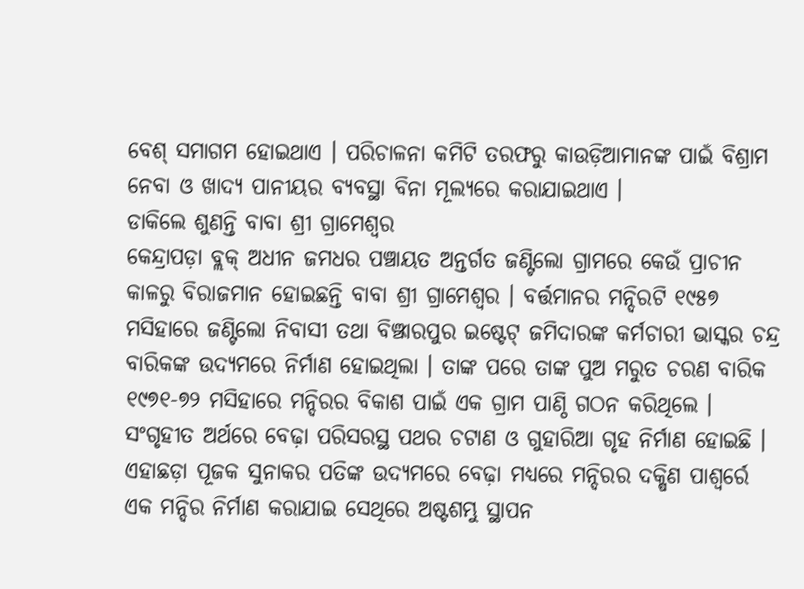ବେଶ୍ ସମାଗମ ହୋଇଥାଏ । ପରିଚାଳନା କମିଟି ତରଫରୁ କାଉଡ଼ିଆମାନଙ୍କ ପାଇଁ ବିଶ୍ରାମ ନେବା ଓ ଖାଦ୍ୟ ପାନୀୟର ବ୍ୟବସ୍ଥା ବିନା ମୂଲ୍ୟରେ କରାଯାଇଥାଏ ।
ଡାକିଲେ ଶୁଣନ୍ତି ବାବା ଶ୍ରୀ ଗ୍ରାମେଶ୍ୱର
କେନ୍ଦ୍ରାପଡ଼ା ବ୍ଲକ୍ ଅଧୀନ ଜମଧର ପଞ୍ଚାୟତ ଅନ୍ତର୍ଗତ ଜଣ୍ଟିଲୋ ଗ୍ରାମରେ କେଉଁ ପ୍ରାଚୀନ କାଳରୁ ବିରାଜମାନ ହୋଇଛନ୍ତି ବାବା ଶ୍ରୀ ଗ୍ରାମେଶ୍ୱର । ବର୍ତ୍ତମାନର ମନ୍ଦିରଟି ୧୯୫୭ ମସିହାରେ ଜଣ୍ଟିଲୋ ନିବାସୀ ତଥା ବିଞ୍ଝାରପୁର ଇଷ୍ଟେଟ୍ ଜମିଦାରଙ୍କ କର୍ମଚାରୀ ଭାସ୍କର ଚନ୍ଦ୍ର ବାରିକଙ୍କ ଉଦ୍ୟମରେ ନିର୍ମାଣ ହୋଇଥିଲା । ତାଙ୍କ ପରେ ତାଙ୍କ ପୁଅ ମରୁତ ଚରଣ ବାରିକ ୧୯୭୧-୭୨ ମସିହାରେ ମନ୍ଦିରର ବିକାଶ ପାଇଁ ଏକ ଗ୍ରାମ ପାଣ୍ଠି ଗଠନ କରିଥିଲେ । ସଂଗୃହୀତ ଅର୍ଥରେ ବେଢ଼ା ପରିସରସ୍ଥ ପଥର ଚଟାଣ ଓ ଗୁହାରିଆ ଗୃହ ନିର୍ମାଣ ହୋଇଛି । ଏହାଛଡ଼ା ପୂଜକ ସୁନାକର ପତିଙ୍କ ଉଦ୍ୟମରେ ବେଢ଼ା ମଧ୍ୟରେ ମନ୍ଦିରର ଦକ୍ଷିଣ ପାଶ୍ୱର୍ରେ ଏକ ମନ୍ଦିର ନିର୍ମାଣ କରାଯାଇ ସେଥିରେ ଅଷ୍ଟଶମ୍ଭୁ ସ୍ଥାପନ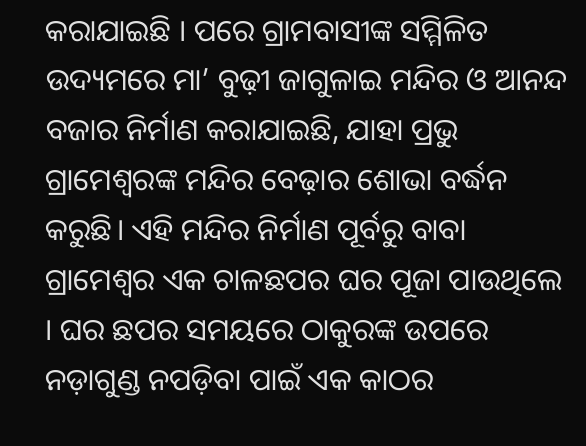କରାଯାଇଛି । ପରେ ଗ୍ରାମବାସୀଙ୍କ ସମ୍ମିଳିତ ଉଦ୍ୟମରେ ମା’ ବୁଢ଼ୀ ଜାଗୁଳାଇ ମନ୍ଦିର ଓ ଆନନ୍ଦ ବଜାର ନିର୍ମାଣ କରାଯାଇଛି, ଯାହା ପ୍ରଭୁ ଗ୍ରାମେଶ୍ୱରଙ୍କ ମନ୍ଦିର ବେଢ଼ାର ଶୋଭା ବର୍ଦ୍ଧନ କରୁଛି। ଏହି ମନ୍ଦିର ନିର୍ମାଣ ପୂର୍ବରୁ ବାବା ଗ୍ରାମେଶ୍ୱର ଏକ ଚାଳଛପର ଘର ପୂଜା ପାଉଥିଲେ । ଘର ଛପର ସମୟରେ ଠାକୁରଙ୍କ ଉପରେ ନଡ଼ାଗୁଣ୍ଡ ନପଡ଼ିବା ପାଇଁ ଏକ କାଠର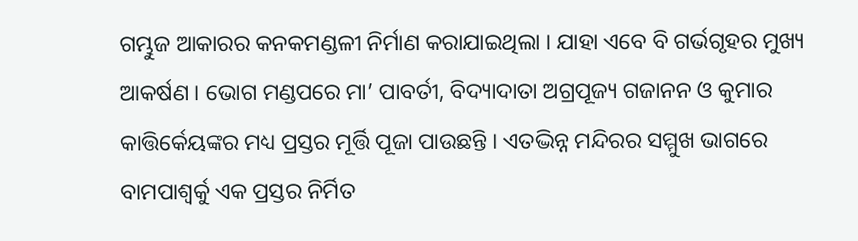ଗମ୍ଭୁଜ ଆକାରର କନକମଣ୍ଡଳୀ ନିର୍ମାଣ କରାଯାଇଥିଲା । ଯାହା ଏବେ ବି ଗର୍ଭଗୃହର ମୁଖ୍ୟ ଆକର୍ଷଣ । ଭୋଗ ମଣ୍ଡପରେ ମା’ ପାବର୍ତୀ, ବିଦ୍ୟାଦାତା ଅଗ୍ରପୂଜ୍ୟ ଗଜାନନ ଓ କୁମାର କାତ୍ତିର୍କେୟଙ୍କର ମଧ୍ୟ ପ୍ରସ୍ତର ମୂର୍ତ୍ତି ପୂଜା ପାଉଛନ୍ତି । ଏତଦ୍ଭିନ୍ନ ମନ୍ଦିରର ସମ୍ମୁଖ ଭାଗରେ ବାମପାଶ୍ୱର୍କୁ ଏକ ପ୍ରସ୍ତର ନିର୍ମିତ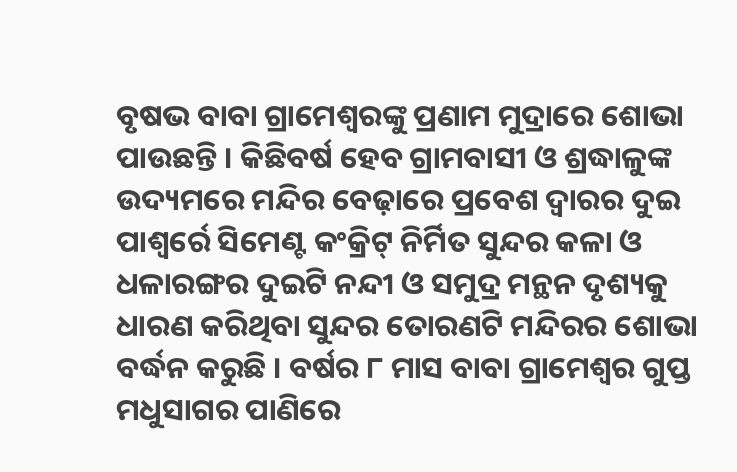ବୃଷଭ ବାବା ଗ୍ରାମେଶ୍ୱରଙ୍କୁ ପ୍ରଣାମ ମୁଦ୍ରାରେ ଶୋଭା ପାଉଛନ୍ତି । କିଛିବର୍ଷ ହେବ ଗ୍ରାମବାସୀ ଓ ଶ୍ରଦ୍ଧାଳୁଙ୍କ ଉଦ୍ୟମରେ ମନ୍ଦିର ବେଢ଼ାରେ ପ୍ରବେଶ ଦ୍ୱାରର ଦୁଇ ପାଶ୍ୱର୍ରେ ସିମେଣ୍ଟ କଂକ୍ରିଟ୍ ନିର୍ମିତ ସୁନ୍ଦର କଳା ଓ ଧଳାରଙ୍ଗର ଦୁଇଟି ନନ୍ଦୀ ଓ ସମୁଦ୍ର ମନ୍ଥନ ଦୃଶ୍ୟକୁ ଧାରଣ କରିଥିବା ସୁନ୍ଦର ତୋରଣଟି ମନ୍ଦିରର ଶୋଭା ବର୍ଦ୍ଧନ କରୁଛି । ବର୍ଷର ୮ ମାସ ବାବା ଗ୍ରାମେଶ୍ୱର ଗୁପ୍ତ ମଧୁସାଗର ପାଣିରେ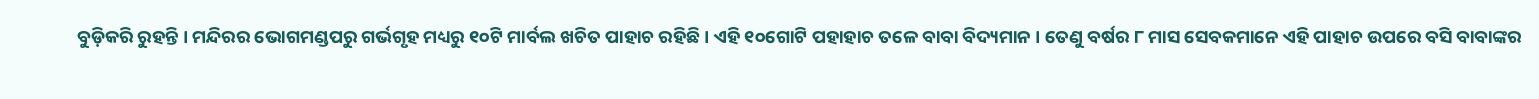ବୁଡ଼ିକରି ରୁହନ୍ତି । ମନ୍ଦିରର ଭୋଗମଣ୍ଡପରୁ ଗର୍ଭଗୃହ ମଧ୍ୟରୁ ୧୦ଟି ମାର୍ବଲ ଖଚିତ ପାହାଚ ରହିଛି । ଏହି ୧୦ଗୋଟି ପହାହାଚ ତଳେ ବାବା ବିଦ୍ୟମାନ । ତେଣୁ ବର୍ଷର ୮ ମାସ ସେବକମାନେ ଏହି ପାହାଚ ଉପରେ ବସି ବାବାଙ୍କର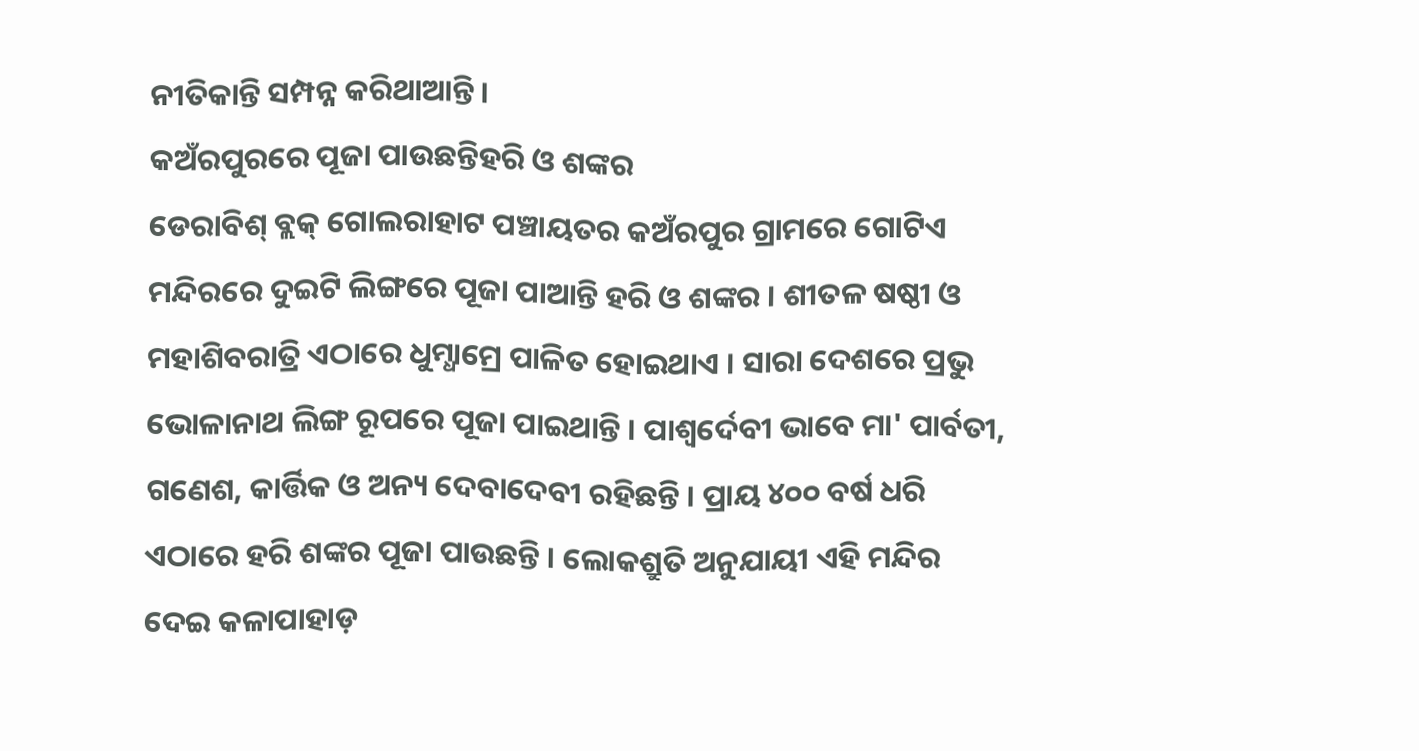ନୀତିକାନ୍ତି ସମ୍ପନ୍ନ କରିଥାଆନ୍ତି ।
କଅଁରପୁରରେ ପୂଜା ପାଉଛନ୍ତିହରି ଓ ଶଙ୍କର
ଡେରାବିଶ୍ ବ୍ଲକ୍ ଗୋଲରାହାଟ ପଞ୍ଚାୟତର କଅଁରପୁର ଗ୍ରାମରେ ଗୋଟିଏ ମନ୍ଦିରରେ ଦୁଇଟି ଲିଙ୍ଗରେ ପୂଜା ପାଆନ୍ତି ହରି ଓ ଶଙ୍କର । ଶୀତଳ ଷଷ୍ଠୀ ଓ ମହାଶିବରାତ୍ରି ଏଠାରେ ଧୁମ୍ଧାମ୍ରେ ପାଳିତ ହୋଇଥାଏ । ସାରା ଦେଶରେ ପ୍ରଭୁ ଭୋଳାନାଥ ଲିଙ୍ଗ ରୂପରେ ପୂଜା ପାଇଥାନ୍ତି । ପାଶ୍ୱର୍ଦେବୀ ଭାବେ ମା' ପାର୍ବତୀ, ଗଣେଶ, କାର୍ତ୍ତିକ ଓ ଅନ୍ୟ ଦେବାଦେବୀ ରହିଛନ୍ତି । ପ୍ରାୟ ୪୦୦ ବର୍ଷ ଧରି ଏଠାରେ ହରି ଶଙ୍କର ପୂଜା ପାଉଛନ୍ତି । ଲୋକଶ୍ରୁତି ଅନୁଯାୟୀ ଏହି ମନ୍ଦିର ଦେଇ କଳାପାହାଡ଼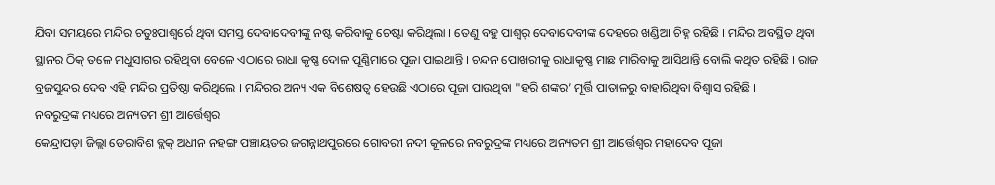ଯିବା ସମୟରେ ମନ୍ଦିର ଚତୁଃପାଶ୍ୱର୍ରେ ଥିବା ସମସ୍ତ ଦେବାଦେବୀଙ୍କୁ ନଷ୍ଟ କରିବାକୁ ଚେଷ୍ଟା କରିଥିଲା । ତେଣୁ ବହୁ ପାଶ୍ୱର୍ ଦେବାଦେବୀଙ୍କ ଦେହରେ ଖଣ୍ଡିଆ ଚିହ୍ନ ରହିଛି । ମନ୍ଦିର ଅବସ୍ଥିତ ଥିବା ସ୍ଥାନର ଠିକ୍ ତଳେ ମଧୁସାଗର ରହିଥିବା ବେଳେ ଏଠାରେ ରାଧା କୃଷ୍ଣ ଦୋଳ ପୂଣ୍ଣିମାରେ ପୂଜା ପାଇଥାନ୍ତି । ଚନ୍ଦନ ପୋଖରୀକୁ ରାଧାକୃଷ୍ଣ ମାଛ ମାରିବାକୁ ଆସିଥାନ୍ତି ବୋଲି କଥିତ ରହିଛି । ରାଜ ବ୍ରଜସୁନ୍ଦର ଦେବ ଏହି ମନ୍ଦିର ପ୍ରତିଷ୍ଠା କରିଥିଲେ । ମନ୍ଦିରର ଅନ୍ୟ ଏକ ବିଶେଷତ୍ୱ ହେଉଛି ଏଠାରେ ପୂଜା ପାଉଥିବା "ହରି ଶଙ୍କର’ ମୂର୍ତ୍ତି ପାତାଳରୁ ବାହାରିଥିବା ବିଶ୍ୱାସ ରହିଛି ।
ନବରୁଦ୍ରଙ୍କ ମଧ୍ୟରେ ଅନ୍ୟତମ ଶ୍ରୀ ଆର୍ତ୍ତେଶ୍ୱର
କେନ୍ଦ୍ରାପଡ଼ା ଜିଲ୍ଲା ଡେରାବିଶ ବ୍ଲକ୍ ଅଧୀନ ନହଙ୍ଗ ପଞ୍ଚାୟତର ଜଗନ୍ନାଥପୁରରେ ଗୋବରୀ ନଦୀ କୂଳରେ ନବରୁଦ୍ରଙ୍କ ମଧ୍ୟରେ ଅନ୍ୟତମ ଶ୍ରୀ ଆର୍ତ୍ତେଶ୍ୱର ମହାଦେବ ପୂଜା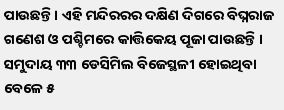ପାଉଛନ୍ତି । ଏହି ମନ୍ଦିରରର ଦକ୍ଷିଣ ଦିଗରେ ବିଘ୍ନରାଜ ଗଣେଶ ଓ ପଶ୍ଚିମରେ କାତ୍ତିକେୟ ପୂଜା ପାଉଛନ୍ତି । ସମୁଦାୟ ୩୩ ଡେସିମିଲ ବିଜେସ୍ଥଳୀ ହୋଇଥିବା ବେଳେ ୫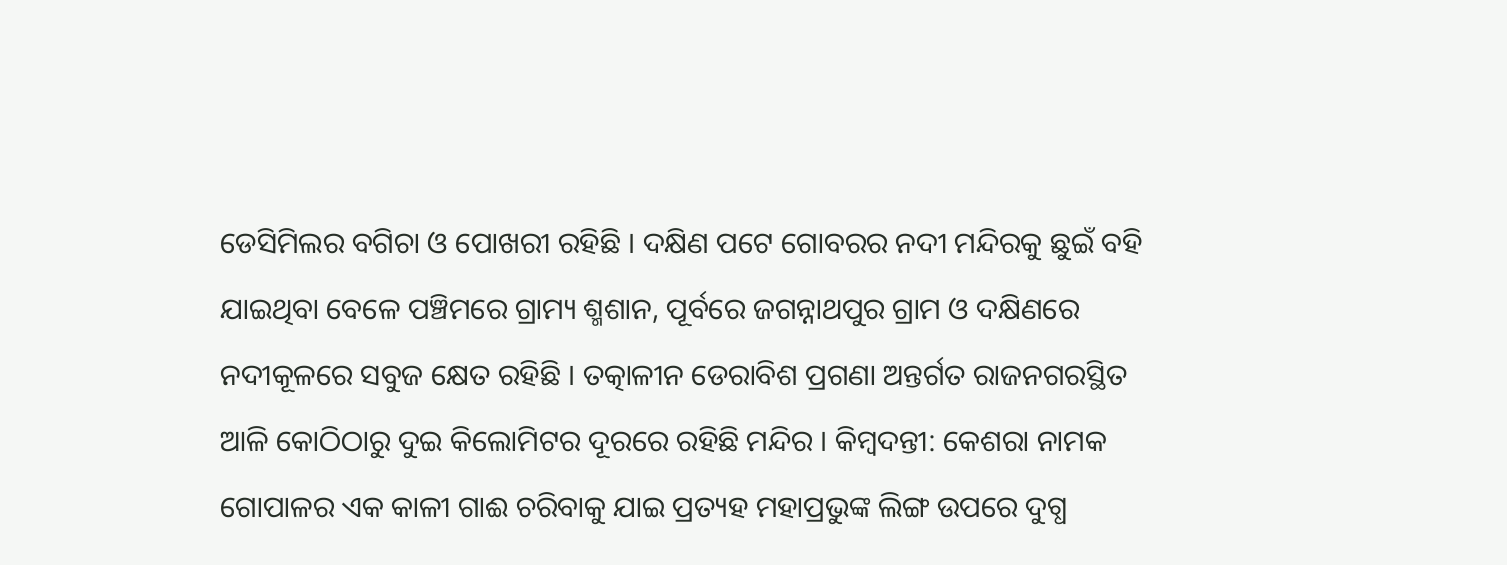ଡେସିମିଲର ବଗିଚା ଓ ପୋଖରୀ ରହିଛି । ଦକ୍ଷିଣ ପଟେ ଗୋବରର ନଦୀ ମନ୍ଦିରକୁ ଛୁଇଁ ବହି ଯାଇଥିବା ବେଳେ ପଞ୍ଚିମରେ ଗ୍ରାମ୍ୟ ଶ୍ମଶାନ, ପୂର୍ବରେ ଜଗନ୍ନାଥପୁର ଗ୍ରାମ ଓ ଦକ୍ଷିଣରେ ନଦୀକୂଳରେ ସବୁଜ କ୍ଷେତ ରହିଛି । ତତ୍କାଳୀନ ଡେରାବିଶ ପ୍ରଗଣା ଅନ୍ତର୍ଗତ ରାଜନଗରସ୍ଥିତ ଆଳି କୋଠିଠାରୁ ଦୁଇ କିଲୋମିଟର ଦୂରରେ ରହିଛି ମନ୍ଦିର । କିମ୍ବଦନ୍ତୀ: କେଶରା ନାମକ ଗୋପାଳର ଏକ କାଳୀ ଗାଈ ଚରିବାକୁ ଯାଇ ପ୍ରତ୍ୟହ ମହାପ୍ରଭୁଙ୍କ ଲିଙ୍ଗ ଉପରେ ଦୁଗ୍ଧ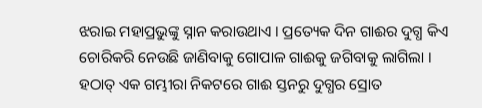ଝରାଇ ମହାପ୍ରଭୁଙ୍କୁ ସ୍ନାନ କରାଉଥାଏ । ପ୍ରତ୍ୟେକ ଦିନ ଗାଈର ଦୁଗ୍ଧ କିଏ ଚୋରିକରି ନେଉଛି ଜାଣିବାକୁ ଗୋପାଳ ଗାଈକୁ ଜଗିବାକୁ ଲାଗିଲା । ହଠାତ୍ ଏକ ଗମ୍ଭୀରା ନିକଟରେ ଗାଈ ସ୍ତନରୁ ଦୁଗ୍ଧର ସ୍ରୋତ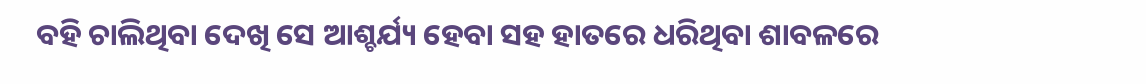ବହି ଚାଲିଥିବା ଦେଖି ସେ ଆଶ୍ଚର୍ଯ୍ୟ ହେବା ସହ ହାତରେ ଧରିଥିବା ଶାବଳରେ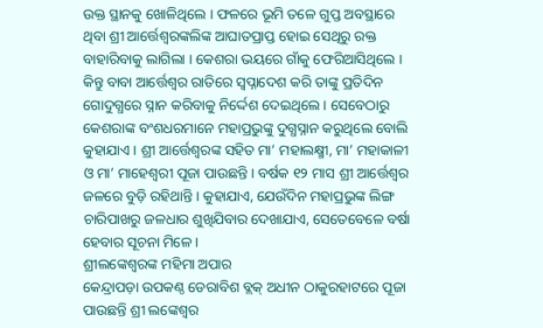ଉକ୍ତ ସ୍ଥାନକୁ ଖୋଳିଥିଲେ । ଫଳରେ ଭୂମି ତଳେ ଗୁପ୍ତ ଅବସ୍ଥାରେ ଥିବା ଶ୍ରୀ ଆର୍ତ୍ତେଶ୍ୱରଙ୍କଲିଙ୍କ ଆଘାତପ୍ରାପ୍ତ ହୋଇ ସେଥିରୁ ରକ୍ତ ବାହାରିବାକୁ ଲାଗିଲା । କେଶରା ଭୟରେ ଗାଁକୁ ଫେରିଆସିଥିଲେ । କିନ୍ତୁ ବାବା ଆର୍ତ୍ତେଶ୍ୱର ରାତିରେ ସ୍ୱପ୍ନାଦେଶ କରି ତାଙ୍କୁ ପ୍ରତିଦିନ ଗୋଦୁଗ୍ଧରେ ସ୍ନାନ କରିବାକୁ ନିର୍ଦ୍ଦେଶ ଦେଇଥିଲେ । ସେବେଠାରୁ କେଶରାଙ୍କ ବଂଶଧରମାନେ ମହାପ୍ରଭୁଙ୍କୁ ଦୁଗ୍ଧସ୍ନାନ କରୁଥିଲେ ବୋଲି କୁହାଯାଏ । ଶ୍ରୀ ଆର୍ତ୍ତେଶ୍ୱରଙ୍କ ସହିତ ମା’ ମହାଲକ୍ଷ୍ମୀ, ମା’ ମହାକାଳୀ ଓ ମା’ ମାହେଶ୍ୱରୀ ପୂଜା ପାଉଛନ୍ତି । ବର୍ଷକ ୧୨ ମାସ ଶ୍ରୀ ଆର୍ତ୍ତେଶ୍ୱର ଜଳରେ ବୁଡ଼ି ରହିଥାନ୍ତି । କୁହାଯାଏ, ଯେଉଁଦିନ ମହାପ୍ରଭୁଙ୍କ ଲିଙ୍ଗ ଚାରିପାଖରୁ ଜଳଧାର ଶୁଖିଯିବାର ଦେଖାଯାଏ, ସେତେବେଳେ ବର୍ଷା ହେବାର ସୂଚନା ମିଳେ ।
ଶ୍ରୀଲଙ୍କେଶ୍ୱରଙ୍କ ମହିମା ଅପାର
କେନ୍ଦ୍ରାପଡ଼ା ଉପକଣ୍ଠ ଡେରାବିଶ ବ୍ଲକ୍ ଅଧୀନ ଠାକୁରହାଟରେ ପୂଜା ପାଉଛନ୍ତି ଶ୍ରୀ ଲଙ୍କେଶ୍ୱର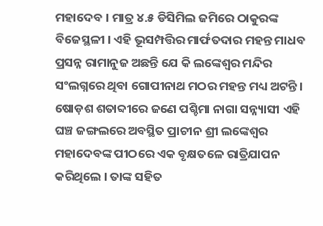ମହାଦେବ । ମାତ୍ର ୪.୫ ଡିସିମିଲ ଜମିରେ ଠାକୁରଙ୍କ ବିଜେସ୍ଥଳୀ । ଏହି ଭୂସମ୍ପତ୍ତିର ମାର୍ଫତଦାର ମହନ୍ତ ମାଧବ ପ୍ରସନ୍ନ ରାମାନୁଜ ଅଛନ୍ତି ଯେ କି ଲଙ୍କେଶ୍ୱର ମନ୍ଦିର ସଂଲଗ୍ନରେ ଥିବା ଗୋପୀନାଥ ମଠର ମହନ୍ତ ମଧ୍ୟ ଅଟନ୍ତି । ଷୋଡ଼ଶ ଶତାବ୍ଦୀରେ ଜଣେ ପଶ୍ଚିମା ନାଗା ସନ୍ନ୍ୟାସୀ ଏହି ଘଞ୍ଚ ଜଙ୍ଗଲରେ ଅବସ୍ଥିତ ପ୍ରାଚୀନ ଶ୍ରୀ ଲଙ୍କେଶ୍ୱର ମହାଦେବଙ୍କ ପୀଠରେ ଏକ ବୃକ୍ଷତଳେ ରାତ୍ରିଯାପନ କରିଥିଲେ । ତାଙ୍କ ସହିତ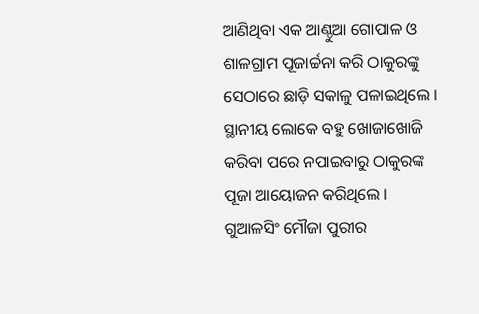ଆଣିଥିବା ଏକ ଆଣ୍ଠୁଆ ଗୋପାଳ ଓ ଶାଳଗ୍ରାମ ପୂଜାର୍ଚ୍ଚନା କରି ଠାକୁରଙ୍କୁ ସେଠାରେ ଛାଡ଼ି ସକାଳୁ ପଳାଇଥିଲେ । ସ୍ଥାନୀୟ ଲୋକେ ବହୁ ଖୋଜାଖୋଜି କରିବା ପରେ ନପାଇବାରୁ ଠାକୁରଙ୍କ ପୂଜା ଆୟୋଜନ କରିଥିଲେ । ଗୁଆଳସିଂ ମୌଜା ପୁରୀର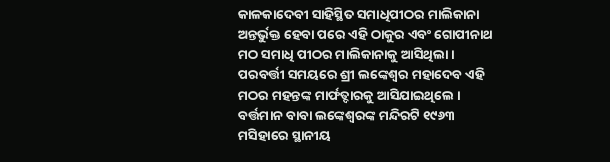କାଳକାଦେବୀ ସାହିସ୍ଥିତ ସମାଧିପୀଠର ମାଲିକାନା ଅନ୍ତର୍ଭୁକ୍ତ ହେବା ପରେ ଏହି ଠାକୁର ଏବଂ ଗୋପୀନାଥ ମଠ ସମାଧି ପୀଠର ମାଲିକାନାକୁ ଆସିଥିଲା । ପରବର୍ତ୍ତୀ ସମୟରେ ଶ୍ରୀ ଲଙ୍କେଶ୍ୱର ମହାଦେବ ଏହି ମଠର ମହନ୍ତଙ୍କ ମାର୍ଫତ୍ଦାରକୁ ଆସିଯାଇଥିଲେ । ବର୍ତ୍ତମାନ ବାବା ଲଙ୍କେଶ୍ୱରଙ୍କ ମନ୍ଦିରଟି ୧୯୬୩ ମସିହାରେ ସ୍ଥାନୀୟ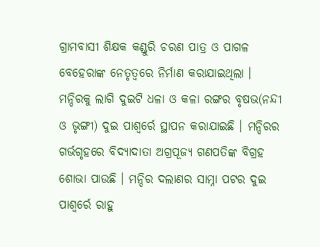ଗ୍ରାମବାସୀ ଶିକ୍ଷକ କଣ୍ଡୁରି ଚରଣ ପାତ୍ର ଓ ପାଗଳ ବେହେରାଙ୍କ ନେତୃତ୍ୱରେ ନିର୍ମାଣ କରାଯାଇଥିଲା । ମନ୍ଦିରକୁ ଲାଗି ଦୁଇଟି ଧଳା ଓ କଳା ରଙ୍ଗର ବୃଷଭ(ନନ୍ଦୀ ଓ ଭୃଙ୍ଗୀ) ଦୁଇ ପାଶ୍ୱର୍ରେ ସ୍ଥାପନ କରାଯାଇଛି । ମନ୍ଦିରର ଗର୍ଭଗୃହରେ ବିଦ୍ୟାଦାତା ଅଗ୍ରପୂଜ୍ୟ ଗଣପତିଙ୍କ ବିଗ୍ରହ ଶୋଭା ପାଉଛି । ମନ୍ଦିର ଦଲାଣର ସାମ୍ନା ପଟର ଦୁଇ ପାଶ୍ୱର୍ରେ ରାହୁ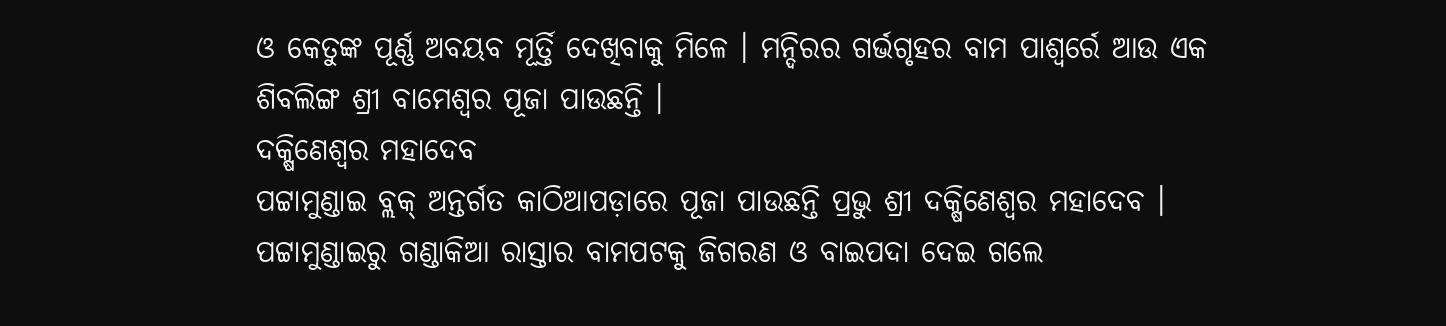ଓ କେତୁଙ୍କ ପୂର୍ଣ୍ଣ ଅବୟବ ମୂର୍ତ୍ତି ଦେଖିବାକୁ ମିଳେ । ମନ୍ଦିରର ଗର୍ଭଗୃହର ବାମ ପାଶ୍ୱର୍ରେ ଆଉ ଏକ ଶିବଲିଙ୍ଗ ଶ୍ରୀ ବାମେଶ୍ୱର ପୂଜା ପାଉଛନ୍ତି ।
ଦକ୍ଷିଣେଶ୍ୱର ମହାଦେବ
ପଟ୍ଟାମୁଣ୍ଡାଇ ବ୍ଲକ୍ ଅନ୍ତର୍ଗତ କାଠିଆପଡ଼ାରେ ପୂଜା ପାଉଛନ୍ତି ପ୍ରଭୁ ଶ୍ରୀ ଦକ୍ଷିଣେଶ୍ୱର ମହାଦେବ । ପଟ୍ଟାମୁଣ୍ଡାଇରୁ ଗଣ୍ଡାକିଆ ରାସ୍ତାର ବାମପଟକୁ ଜିଗରଣ ଓ ବାଇପଦା ଦେଇ ଗଲେ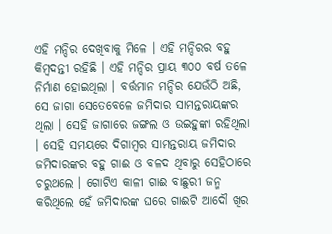ଏହି ମନ୍ଦିର ଦେଖିବାକୁ ମିଳେ । ଏହି ମନ୍ଦିରର ବହୁ କିମ୍ବଦନ୍ତୀ ରହିଛି । ଏହି ମନ୍ଦିର ପ୍ରାୟ ୩୦୦ ବର୍ଷ ତଳେ ନିର୍ମାଣ ହୋଇଥିଲା । ବର୍ତ୍ତମାନ ମନ୍ଦିର ଯେଉଁଠି ଅଛି, ସେ ଜାଗା ସେତେବେଳେ ଜମିଦାର ସାମନ୍ତରାୟଙ୍କର ଥିଲା । ସେହି ଜାଗାରେ ଜଙ୍ଗଲ ଓ ଉଇହୁଙ୍କା ରହିଥିଲା । ସେହି ସମୟରେ ଦିଗାମ୍ବର ସାମନ୍ତରାୟ ଜମିଦାର ଜମିଦାରଙ୍କର ବହୁ ଗାଈ ଓ ବଳଦ ଥିବାରୁ ସେହିଠାରେ ଚରୁଥଲେ । ଗୋଟିଏ କାଳୀ ଗାଈ ବାଛୁରୀ ଜନ୍ମ କରିଥିଲେ ହେଁ ଜମିଦାରଙ୍କ ଘରେ ଗାଈଟି ଆଦୌ ଖିର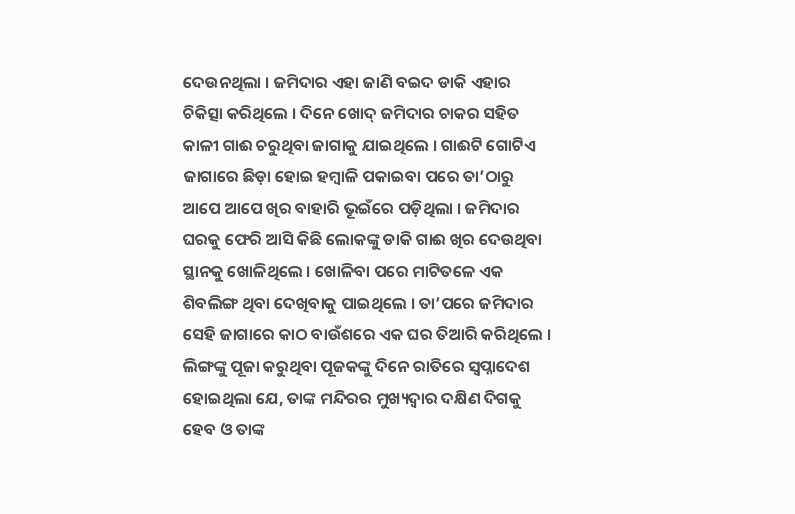ଦେଉନଥିଲା । ଜମିଦାର ଏହା ଜାଣି ବଇଦ ଡାକି ଏହାର ଚିକିତ୍ସା କରିଥିଲେ । ଦିନେ ଖୋଦ୍ ଜମିଦାର ଚାକର ସହିତ କାଳୀ ଗାଈ ଚରୁଥିବା ଜାଗାକୁ ଯାଇଥିଲେ । ଗାଈଟି ଗୋଟିଏ ଜାଗାରେ ଛିଡ଼ା ହୋଇ ହମ୍ବାଳି ପକାଇବା ପରେ ତା’ଠାରୁ ଆପେ ଆପେ ଖିର ବାହାରି ଭୂଇଁରେ ପଡ଼ିଥିଲା । ଜମିଦାର ଘରକୁ ଫେରି ଆସି କିଛି ଲୋକଙ୍କୁ ଡାକି ଗାଈ ଖିର ଦେଉଥିବା ସ୍ଥାନକୁ ଖୋଳିଥିଲେ । ଖୋଳିବା ପରେ ମାଟିତଳେ ଏକ ଶିବଲିଙ୍ଗ ଥିବା ଦେଖିବାକୁ ପାଇଥିଲେ । ତା’ପରେ ଜମିଦାର ସେହି ଜାଗାରେ କାଠ ବାଉଁଶରେ ଏକ ଘର ତିଆରି କରିଥିଲେ । ଲିଙ୍ଗଙ୍କୁ ପୂଜା କରୁଥିବା ପୂଜକଙ୍କୁ ଦିନେ ରାତିରେ ସ୍ୱପ୍ନାଦେଶ ହୋଇଥିଲା ଯେ, ତାଙ୍କ ମନ୍ଦିରର ମୁଖ୍ୟଦ୍ୱାର ଦକ୍ଷିଣ ଦିଗକୁ ହେବ ଓ ତାଙ୍କ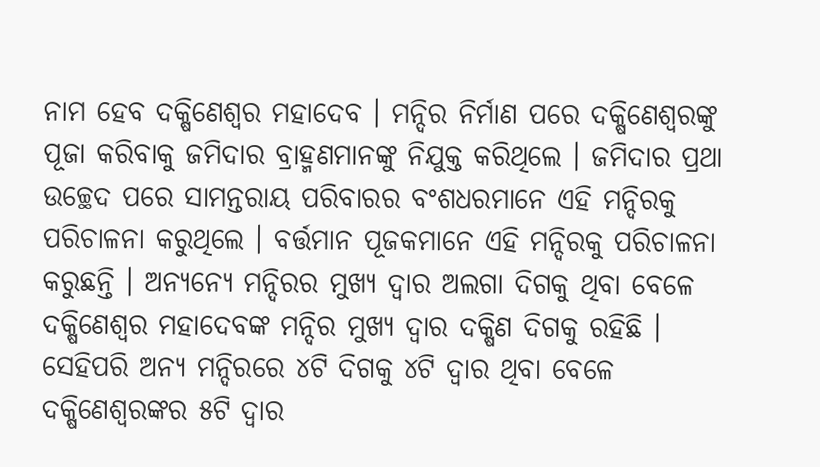ନାମ ହେବ ଦକ୍ଷିଣେଶ୍ୱର ମହାଦେବ । ମନ୍ଦିର ନିର୍ମାଣ ପରେ ଦକ୍ଷିଣେଶ୍ୱରଙ୍କୁ ପୂଜା କରିବାକୁ ଜମିଦାର ବ୍ରାହ୍ମଣମାନଙ୍କୁ ନିଯୁକ୍ତ କରିଥିଲେ । ଜମିଦାର ପ୍ରଥା ଉଚ୍ଛେଦ ପରେ ସାମନ୍ତରାୟ ପରିବାରର ବଂଶଧରମାନେ ଏହି ମନ୍ଦିରକୁ ପରିଚାଳନା କରୁଥିଲେ । ବର୍ତ୍ତମାନ ପୂଜକମାନେ ଏହି ମନ୍ଦିରକୁ ପରିଚାଳନା କରୁଛନ୍ତି । ଅନ୍ୟନ୍ୟେ ମନ୍ଦିରର ମୁଖ୍ୟ ଦ୍ୱାର ଅଲଗା ଦିଗକୁ ଥିବା ବେଳେ ଦକ୍ଷିଣେଶ୍ୱର ମହାଦେବଙ୍କ ମନ୍ଦିର ମୁଖ୍ୟ ଦ୍ୱାର ଦକ୍ଷିଣ ଦିଗକୁ ରହିଛି । ସେହିପରି ଅନ୍ୟ ମନ୍ଦିରରେ ୪ଟି ଦିଗକୁ ୪ଟି ଦ୍ୱାର ଥିବା ବେଳେ ଦକ୍ଷିଣେଶ୍ୱରଙ୍କର ୫ଟି ଦ୍ୱାର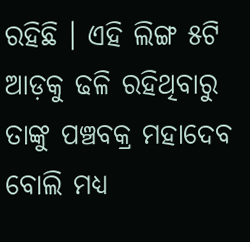ରହିଛି । ଏହି ଲିଙ୍ଗ ୫ଟି ଆଡ଼କୁ ଢଳି ରହିଥିବାରୁ ତାଙ୍କୁ ପଞ୍ଚବକ୍ର ମହାଦେବ ବୋଲି ମଧ୍ୟ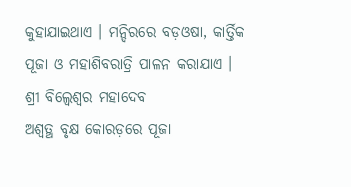କୁହାଯାଇଥାଏ । ମନ୍ଦିରରେ ବଡ଼ଓଷା, କାର୍ତ୍ତିକ ପୂଜା ଓ ମହାଶିବରାତ୍ରି ପାଳନ କରାଯାଏ ।
ଶ୍ରୀ ବିଲ୍ୱେଶ୍ୱର ମହାଦେବ
ଅଶ୍ୱତ୍ଥ ବୃକ୍ଷ କୋରଡ଼ରେ ପୂଜା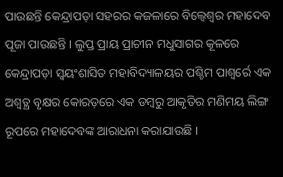ପାଉଛନ୍ତି କେନ୍ଦ୍ରାପଡ଼ା ସହରର କଜଳାରେ ବିଲ୍ୱେଶ୍ୱର ମହାଦେବ ପୂଜା ପାଉଛନ୍ତି । ଲୁପ୍ତ ପ୍ରାୟ ପ୍ରାଚୀନ ମଧୁସାଗର କୂଳରେ କେନ୍ଦ୍ରାପଡ଼ା ସ୍ୱୟଂଶାସିତ ମହାବିଦ୍ୟାଳୟର ପଶ୍ଚିମ ପାଶ୍ୱର୍ରେ ଏକ ଅଶ୍ୱତ୍ଥ ବୃକ୍ଷର କୋରଡ଼ରେ ଏକ ଡମ୍ବରୁ ଆକୃତିର ମଣିମୟ ଲିଙ୍ଗ ରୂପରେ ମହାଦେବଙ୍କ ଆରାଧନା କରାଯାଉଛି ।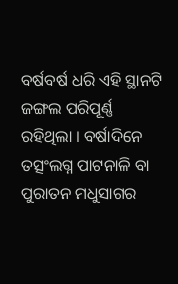ବର୍ଷବର୍ଷ ଧରି ଏହି ସ୍ଥାନଟି ଜଙ୍ଗଲ ପରିପୂର୍ଣ୍ଣ ରହିଥିଲା । ବର୍ଷାଦିନେ ତତ୍ସଂଲଗ୍ନ ପାଟନାଳି ବା ପୁରାତନ ମଧୁସାଗର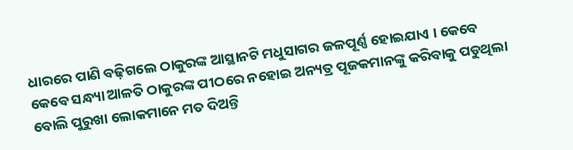ଧାରରେ ପାଣି ବଢ଼ିଗଲେ ଠାକୁରଙ୍କ ଆସ୍ଥାନଟି ମଧୁସାଗର ଜଳପୂର୍ଣ୍ଣ ହୋଇଯାଏ । କେବେ କେବେ ସନ୍ଧ୍ୟା ଆଳତି ଠାକୁରଙ୍କ ପୀଠରେ ନହୋଇ ଅନ୍ୟତ୍ର ପୂଜକମାନଙ୍କୁ କରିବାକୁ ପଡୁଥିଲା ବୋଲି ପୁରୁଖା ଲୋକମାନେ ମତ ଦିଅନ୍ତି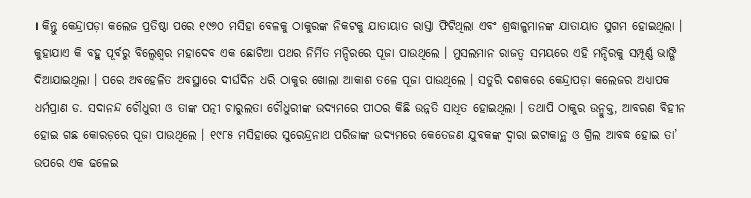। କିନ୍ତୁ କେନ୍ଦ୍ରାପଡ଼ା କଲେଜ ପ୍ରତିଷ୍ଠା ପରେ ୧୯୬୦ ମସିହା ବେଳକୁ ଠାକୁରଙ୍କ ନିକଟକୁ ଯାତାୟାତ ରାସ୍ତା ଫିଟିଥିଲା ଏବଂ ଶ୍ରଦ୍ଧାଳୁମାନଙ୍କ ଯାତାୟାତ ସୁଗମ ହୋଇଥିଲା । କୁହାଯାଏ କି ବହୁ ପୂର୍ବରୁ ବିଲ୍ୱେଶ୍ୱର ମହାଦେବ ଏକ ଛୋଟିଆ ପଥର ନିର୍ମିତ ମନ୍ଦିରରେ ପୂଜା ପାଉଥିଲେ । ମୁସଲମାନ ରାଜତ୍ୱ ସମୟରେ ଏହି ମନ୍ଦିରକୁ ସମ୍ପୂର୍ଣ୍ଣ ଭାଙ୍ଗି ଦିଆଯାଇଥିଲା । ପରେ ଅବହେଳିତ ଅବସ୍ଥାରେ ଦୀର୍ଘଦିନ ଧରି ଠାକୁର ଖୋଲା ଆକାଶ ତଳେ ପୂଜା ପାଉଥିଲେ । ସତୁରି ଦଶକରେ କେନ୍ଦ୍ରାପଡ଼ା କଲେଜର ଅଧ୍ୟାପକ ଧର୍ମପ୍ରାଣ ଡ. ସଦାନନ୍ଦ ଚୌଧୁରୀ ଓ ତାଙ୍କ ପତ୍ନୀ ଚାରୁଲତା ଚୌଧୁରୀଙ୍କ ଉଦ୍ୟମରେ ପୀଠର କିଛି ଉନ୍ନତି ସାଧିତ ହୋଇଥିଲା । ତଥାପି ଠାକୁର ଉନ୍ମୁକ୍ତ, ଆବରଣ ବିହୀନ ହୋଇ ଗଛ କୋରଡ଼ରେ ପୂଜା ପାଉଥିଲେ । ୧୯୮୫ ମସିହାରେ ସୁରେନ୍ଦ୍ରନାଥ ପରିଜାଙ୍କ ଉଦ୍ୟମରେ କେତେଜଣ ଯୁବକଙ୍କ ଦ୍ୱାରା ଇଟାକାନ୍ଥ ଓ ଗ୍ରିଲ ଆବଦ୍ଧ ହୋଇ ତା’ ଉପରେ ଏକ ଢଳେଇ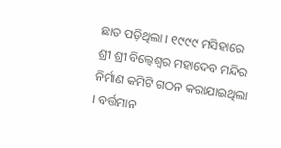ଛାତ ପଡ଼ିଥିଲା । ୧୯୯୯ ମସିହାରେ ଶ୍ରୀ ଶ୍ରୀ ବିଲ୍ୱେଶ୍ୱର ମହାଦେବ ମନ୍ଦିର ନିର୍ମାଣ କମିଟି ଗଠନ କରାଯାଇଥିଲା । ବର୍ତ୍ତମାନ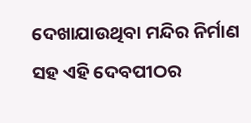ଦେଖାଯାଉଥିବା ମନ୍ଦିର ନିର୍ମାଣ ସହ ଏହି ଦେବପୀଠର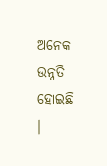ଅନେକ ଉନ୍ନତି ହୋଇଛି ।